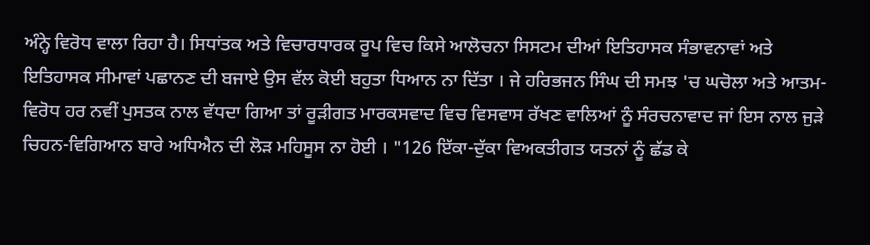ਅੰਨ੍ਹੇ ਵਿਰੋਧ ਵਾਲਾ ਰਿਹਾ ਹੈ। ਸਿਧਾਂਤਕ ਅਤੇ ਵਿਚਾਰਧਾਰਕ ਰੂਪ ਵਿਚ ਕਿਸੇ ਆਲੋਚਨਾ ਸਿਸਟਮ ਦੀਆਂ ਇਤਿਹਾਸਕ ਸੰਭਾਵਨਾਵਾਂ ਅਤੇ ਇਤਿਹਾਸਕ ਸੀਮਾਵਾਂ ਪਛਾਨਣ ਦੀ ਬਜਾਏ ਉਸ ਵੱਲ ਕੋਈ ਬਹੁਤਾ ਧਿਆਨ ਨਾ ਦਿੱਤਾ । ਜੇ ਹਰਿਭਜਨ ਸਿੰਘ ਦੀ ਸਮਝ 'ਚ ਘਚੋਲਾ ਅਤੇ ਆਤਮ-ਵਿਰੋਧ ਹਰ ਨਵੀਂ ਪੁਸਤਕ ਨਾਲ ਵੱਧਦਾ ਗਿਆ ਤਾਂ ਰੂੜੀਗਤ ਮਾਰਕਸਵਾਦ ਵਿਚ ਵਿਸਵਾਸ ਰੱਖਣ ਵਾਲਿਆਂ ਨੂੰ ਸੰਰਚਨਾਵਾਦ ਜਾਂ ਇਸ ਨਾਲ ਜੁੜੇ ਚਿਹਨ-ਵਿਗਿਆਨ ਬਾਰੇ ਅਧਿਐਨ ਦੀ ਲੋੜ ਮਹਿਸੂਸ ਨਾ ਹੋਈ । "126 ਇੱਕਾ-ਦੁੱਕਾ ਵਿਅਕਤੀਗਤ ਯਤਨਾਂ ਨੂੰ ਛੱਡ ਕੇ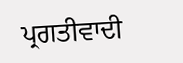ਪ੍ਰਗਤੀਵਾਦੀ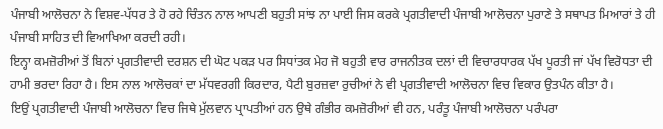ਪੰਜਾਬੀ ਆਲੋਚਨਾ ਨੇ ਵਿਸ਼ਵ-ਪੱਧਰ ਤੇ ਹੋ ਰਹੇ ਚਿੰਤਨ ਨਾਲ ਆਪਣੀ ਬਹੁਤੀ ਸਾਂਝ ਨਾ ਪਾਈ ਜਿਸ ਕਰਕੇ ਪ੍ਰਗਤੀਵਾਦੀ ਪੰਜਾਬੀ ਆਲੋਚਨਾ ਪੁਰਾਣੇ ਤੇ ਸਥਾਪਤ ਮਿਆਰਾਂ ਤੇ ਹੀ ਪੰਜਾਬੀ ਸਾਹਿਤ ਦੀ ਵਿਆਖਿਆ ਕਰਦੀ ਰਹੀ।
ਇਨ੍ਹਾ ਕਮਜ਼ੋਰੀਆਂ ਤੋਂ ਬਿਨਾਂ ਪ੍ਰਗਤੀਵਾਦੀ ਦਰਸ਼ਨ ਦੀ ਘੋਟ ਪਕੜ ਪਰ ਸਿਧਾਂਤਕ ਮੇਹ ਜੋ ਬਹੁਤੀ ਵਾਰ ਰਾਜਨੀਤਕ ਦਲਾਂ ਦੀ ਵਿਚਾਰਧਾਰਕ ਪੱਖ ਪੂਰਤੀ ਜਾਂ ਪੱਖ ਵਿਰੋਧਤਾ ਦੀ ਹਾਮੀ ਭਰਦਾ ਰਿਹਾ ਹੈ। ਇਸ ਨਾਲ ਆਲੋਚਕਾਂ ਦਾ ਮੱਧਵਰਗੀ ਕਿਰਦਾਰ, ਪੈਟੀ ਬੁਰਜ਼ਵਾ ਰੁਚੀਆਂ ਨੇ ਵੀ ਪ੍ਰਗਤੀਵਾਦੀ ਆਲੋਚਨਾ ਵਿਚ ਵਿਕਾਰ ਉਤਪੰਨ ਕੀਤਾ ਹੈ।
ਇਉਂ ਪ੍ਰਗਤੀਵਾਦੀ ਪੰਜਾਬੀ ਆਲੋਚਨਾ ਵਿਚ ਜਿਥੇ ਮੁੱਲਵਾਨ ਪ੍ਰਾਪਤੀਆਂ ਹਨ ਉਥੇ ਗੰਭੀਰ ਕਮਜ਼ੋਰੀਆਂ ਵੀ ਹਨ, ਪਰੰਤੂ ਪੰਜਾਬੀ ਆਲੋਚਨਾ ਪਰੰਪਰਾ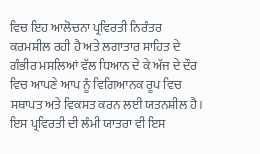ਵਿਚ ਇਹ ਆਲੋਚਨਾ ਪ੍ਰਵਿਰਤੀ ਨਿਰੰਤਰ ਕਰਮਸ਼ੀਲ ਰਹੀ ਹੈ ਅਤੇ ਲਗਾਤਾਰ ਸਾਹਿਤ ਦੇ ਗੰਭੀਰ ਮਸਲਿਆਂ ਵੱਲ ਧਿਆਨ ਦੇ ਕੇ ਅੱਜ ਦੇ ਦੌਰ ਵਿਚ ਆਪਣੇ ਆਪ ਨੂੰ ਵਿਗਿਆਨਕ ਰੂਪ ਵਿਚ ਸਥਾਪਤ ਅਤੇ ਵਿਕਸਤ ਕਰਨ ਲਈ ਯਤਨਸ਼ੀਲ ਹੈ। ਇਸ ਪ੍ਰਵਿਰਤੀ ਦੀ ਲੰਮੀ ਯਾਤਰਾ ਵੀ ਇਸ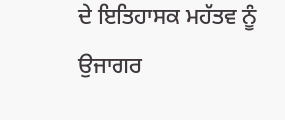ਦੇ ਇਤਿਹਾਸਕ ਮਹੱਤਵ ਨੂੰ ਉਜਾਗਰ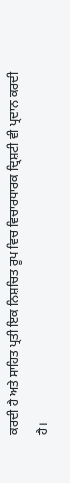ਕਰਦੀ ਹੈ ਅਤੇ ਸਾਹਿਤ ਪ੍ਰਤੀ ਇਕ ਨਿਸ਼ਚਿਤ ਰੂਪ ਵਿਚ ਵਿਚਾਰਧਾਰਕ ਦ੍ਰਿਸ਼ਟੀ ਵੀ ਪ੍ਰਦਾਨ ਕਰਦੀ ਹੈ।